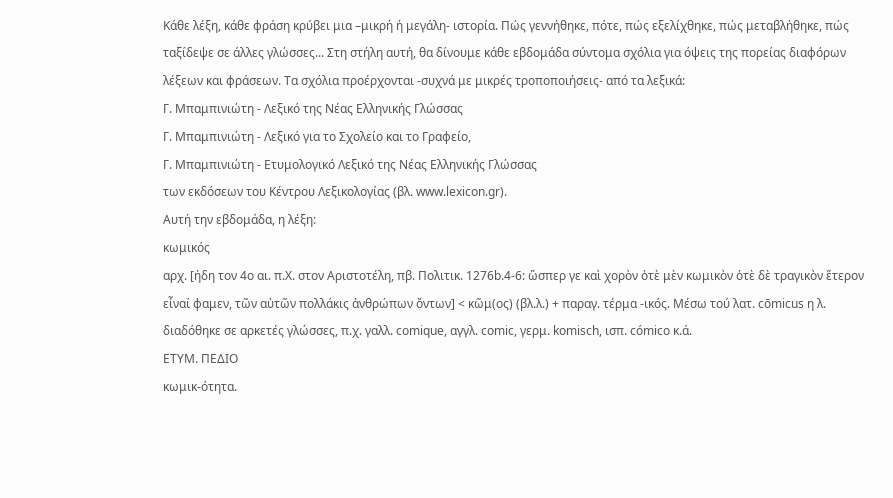Κάθε λέξη, κάθε φράση κρύβει μια –μικρή ή μεγάλη- ιστορία. Πώς γεννήθηκε, πότε, πώς εξελίχθηκε, πώς μεταβλήθηκε, πώς ταξίδεψε σε άλλες γλώσσες... Στη στήλη αυτή, θα δίνουμε κάθε εβδομάδα σύντομα σχόλια για όψεις της πορείας διαφόρων λέξεων και φράσεων. Τα σχόλια προέρχονται -συχνά με μικρές τροποποιήσεις- από τα λεξικά:
Γ. Μπαμπινιώτη - Λεξικό της Νέας Ελληνικής Γλώσσας
Γ. Μπαμπινιώτη - Λεξικό για το Σχολείο και το Γραφείο,
Γ. Μπαμπινιώτη - Ετυμολογικό Λεξικό της Νέας Ελληνικής Γλώσσας
των εκδόσεων του Κέντρου Λεξικολογίας (βλ. www.lexicon.gr).
Αυτή την εβδομάδα, η λέξη:
κωμικός
αρχ. [ήδη τον 4ο αι. π.Χ. στον Αριστοτέλη, πβ. Πολιτικ. 1276b.4-6: ὥσπερ γε καὶ χορὸν ὁτὲ μὲν κωμικὸν ὁτὲ δὲ τραγικὸν ἕτερον εἶναί φαμεν, τῶν αὐτῶν πολλάκις ἀνθρώπων ὄντων] < κῶμ(ος) (βλ.λ.) + παραγ. τέρμα -ικός. Μέσω τού λατ. cōmicus η λ. διαδόθηκε σε αρκετές γλώσσες, π.χ. γαλλ. comique, αγγλ. comic, γερμ. komisch, ισπ. cómico κ.ά.
ΕΤΥΜ. ΠΕΔΙΟ
κωμικ-ότητα.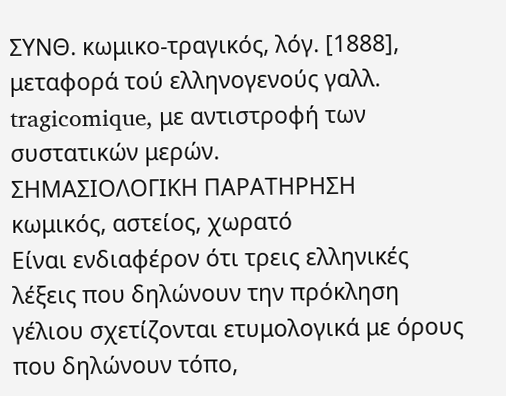ΣΥΝΘ. κωμικο-τραγικός, λόγ. [1888], μεταφορά τού ελληνογενούς γαλλ. tragicomique, με αντιστροφή των συστατικών μερών.
ΣΗΜΑΣΙΟΛΟΓΙΚΗ ΠΑΡΑΤΗΡΗΣΗ
κωμικός, αστείος, χωρατό
Είναι ενδιαφέρον ότι τρεις ελληνικές λέξεις που δηλώνουν την πρόκληση γέλιου σχετίζονται ετυμολογικά με όρους που δηλώνουν τόπο,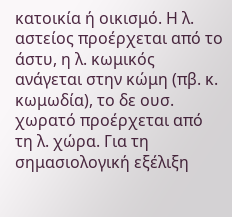κατοικία ή οικισμό. Η λ. αστείος προέρχεται από το άστυ, η λ. κωμικός ανάγεται στην κώμη (πβ. κ. κωμωδία), το δε ουσ. χωρατό προέρχεται από τη λ. χώρα. Για τη σημασιολογική εξέλιξη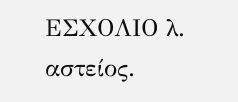EΣΧΟΛΙΟ λ. αστείος.